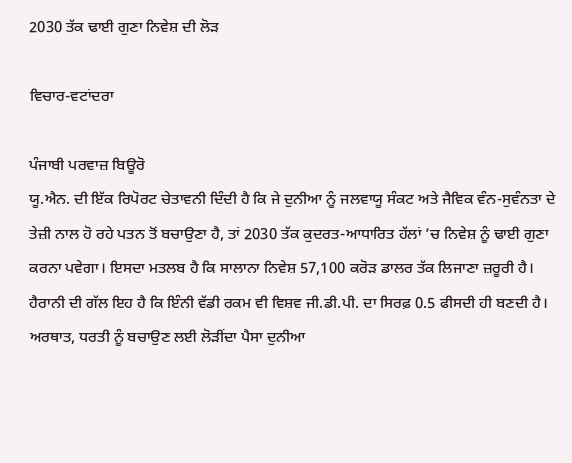2030 ਤੱਕ ਢਾਈ ਗੁਣਾ ਨਿਵੇਸ਼ ਦੀ ਲੋੜ

ਵਿਚਾਰ-ਵਟਾਂਦਰਾ

ਪੰਜਾਬੀ ਪਰਵਾਜ਼ ਬਿਊਰੋ
ਯੂ.ਐਨ. ਦੀ ਇੱਕ ਰਿਪੋਰਟ ਚੇਤਾਵਨੀ ਦਿੰਦੀ ਹੈ ਕਿ ਜੇ ਦੁਨੀਆ ਨੂੰ ਜਲਵਾਯੂ ਸੰਕਟ ਅਤੇ ਜੈਵਿਕ ਵੰਨ-ਸੁਵੰਨਤਾ ਦੇ ਤੇਜ਼ੀ ਨਾਲ ਹੋ ਰਹੇ ਪਤਨ ਤੋਂ ਬਚਾਉਣਾ ਹੈ, ਤਾਂ 2030 ਤੱਕ ਕੁਦਰਤ-ਆਧਾਰਿਤ ਹੱਲਾਂ ’ਚ ਨਿਵੇਸ਼ ਨੂੰ ਢਾਈ ਗੁਣਾ ਕਰਨਾ ਪਵੇਗਾ। ਇਸਦਾ ਮਤਲਬ ਹੈ ਕਿ ਸਾਲਾਨਾ ਨਿਵੇਸ਼ 57,100 ਕਰੋੜ ਡਾਲਰ ਤੱਕ ਲਿਜਾਣਾ ਜ਼ਰੂਰੀ ਹੈ।
ਹੈਰਾਨੀ ਦੀ ਗੱਲ ਇਹ ਹੈ ਕਿ ਇੰਨੀ ਵੱਡੀ ਰਕਮ ਵੀ ਵਿਸ਼ਵ ਜੀ.ਡੀ.ਪੀ. ਦਾ ਸਿਰਫ਼ 0.5 ਫੀਸਦੀ ਹੀ ਬਣਦੀ ਹੈ। ਅਰਥਾਤ, ਧਰਤੀ ਨੂੰ ਬਚਾਉਣ ਲਈ ਲੋੜੀਂਦਾ ਪੈਸਾ ਦੁਨੀਆ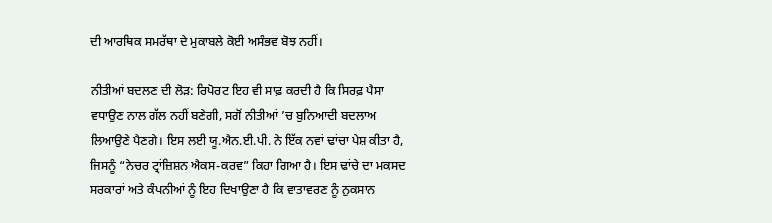ਦੀ ਆਰਥਿਕ ਸਮਰੱਥਾ ਦੇ ਮੁਕਾਬਲੇ ਕੋਈ ਅਸੰਭਵ ਬੋਝ ਨਹੀਂ।

ਨੀਤੀਆਂ ਬਦਲਣ ਦੀ ਲੋੜ: ਰਿਪੋਰਟ ਇਹ ਵੀ ਸਾਫ਼ ਕਰਦੀ ਹੈ ਕਿ ਸਿਰਫ਼ ਪੈਸਾ ਵਧਾਉਣ ਨਾਲ ਗੱਲ ਨਹੀਂ ਬਣੇਗੀ, ਸਗੋਂ ਨੀਤੀਆਂ ’ਚ ਬੁਨਿਆਦੀ ਬਦਲਾਅ ਲਿਆਉਣੇ ਪੈਣਗੇ। ਇਸ ਲਈ ਯੂ.ਐਨ.ਈ.ਪੀ. ਨੇ ਇੱਕ ਨਵਾਂ ਢਾਂਚਾ ਪੇਸ਼ ਕੀਤਾ ਹੈ, ਜਿਸਨੂੰ “ਨੇਚਰ ਟ੍ਰਾਂਜ਼ਿਸ਼ਨ ਐਕਸ-ਕਰਵ” ਕਿਹਾ ਗਿਆ ਹੈ। ਇਸ ਢਾਂਚੇ ਦਾ ਮਕਸਦ ਸਰਕਾਰਾਂ ਅਤੇ ਕੰਪਨੀਆਂ ਨੂੰ ਇਹ ਦਿਖਾਉਣਾ ਹੈ ਕਿ ਵਾਤਾਵਰਣ ਨੂੰ ਨੁਕਸਾਨ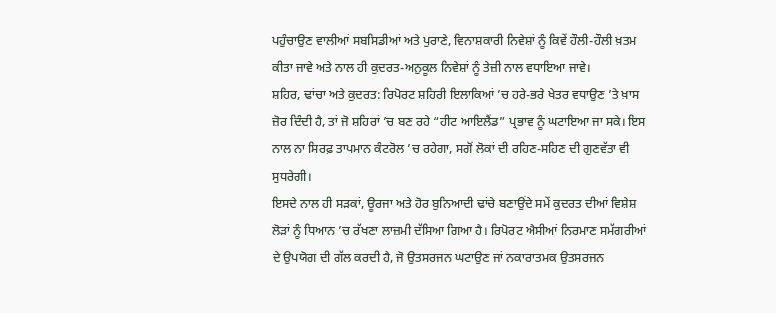ਪਹੁੰਚਾਉਣ ਵਾਲੀਆਂ ਸਬਸਿਡੀਆਂ ਅਤੇ ਪੁਰਾਣੇ, ਵਿਨਾਸ਼ਕਾਰੀ ਨਿਵੇਸ਼ਾਂ ਨੂੰ ਕਿਵੇਂ ਹੌਲੀ-ਹੌਲੀ ਖ਼ਤਮ ਕੀਤਾ ਜਾਵੇ ਅਤੇ ਨਾਲ ਹੀ ਕੁਦਰਤ-ਅਨੁਕੂਲ ਨਿਵੇਸ਼ਾਂ ਨੂੰ ਤੇਜ਼ੀ ਨਾਲ ਵਧਾਇਆ ਜਾਵੇ।
ਸ਼ਹਿਰ, ਢਾਂਚਾ ਅਤੇ ਕੁਦਰਤ: ਰਿਪੋਰਟ ਸ਼ਹਿਰੀ ਇਲਾਕਿਆਂ ’ਚ ਹਰੇ-ਭਰੇ ਖੇਤਰ ਵਧਾਉਣ ’ਤੇ ਖ਼ਾਸ ਜ਼ੋਰ ਦਿੰਦੀ ਹੈ, ਤਾਂ ਜੋ ਸ਼ਹਿਰਾਂ ’ਚ ਬਣ ਰਹੇ “ਹੀਟ ਆਇਲੈਂਡ” ਪ੍ਰਭਾਵ ਨੂੰ ਘਟਾਇਆ ਜਾ ਸਕੇ। ਇਸ ਨਾਲ ਨਾ ਸਿਰਫ਼ ਤਾਪਮਾਨ ਕੰਟਰੋਲ ’ਚ ਰਹੇਗਾ, ਸਗੋਂ ਲੋਕਾਂ ਦੀ ਰਹਿਣ-ਸਹਿਣ ਦੀ ਗੁਣਵੱਤਾ ਵੀ ਸੁਧਰੇਗੀ।
ਇਸਦੇ ਨਾਲ ਹੀ ਸੜਕਾਂ, ਊਰਜਾ ਅਤੇ ਹੋਰ ਬੁਨਿਆਦੀ ਢਾਂਚੇ ਬਣਾਉਂਦੇ ਸਮੇਂ ਕੁਦਰਤ ਦੀਆਂ ਵਿਸ਼ੇਸ਼ ਲੋੜਾਂ ਨੂੰ ਧਿਆਨ ’ਚ ਰੱਖਣਾ ਲਾਜ਼ਮੀ ਦੱਸਿਆ ਗਿਆ ਹੈ। ਰਿਪੋਰਟ ਐਸੀਆਂ ਨਿਰਮਾਣ ਸਮੱਗਰੀਆਂ ਦੇ ਉਪਯੋਗ ਦੀ ਗੱਲ ਕਰਦੀ ਹੈ, ਜੋ ਉਤਸਰਜਨ ਘਟਾਉਣ ਜਾਂ ਨਕਾਰਾਤਮਕ ਉਤਸਰਜਨ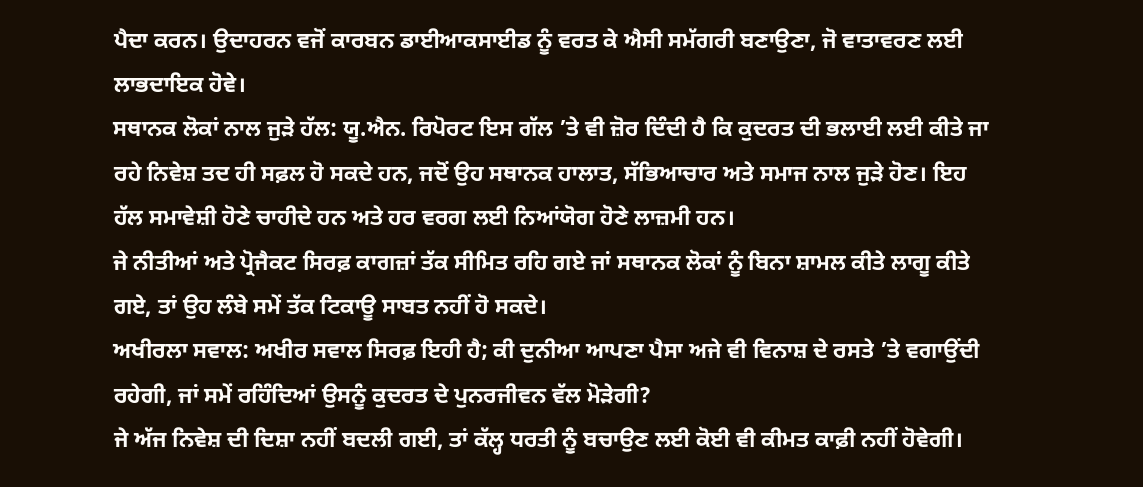ਪੈਦਾ ਕਰਨ। ਉਦਾਹਰਨ ਵਜੋਂ ਕਾਰਬਨ ਡਾਈਆਕਸਾਈਡ ਨੂੰ ਵਰਤ ਕੇ ਐਸੀ ਸਮੱਗਰੀ ਬਣਾਉਣਾ, ਜੋ ਵਾਤਾਵਰਣ ਲਈ ਲਾਭਦਾਇਕ ਹੋਵੇ।
ਸਥਾਨਕ ਲੋਕਾਂ ਨਾਲ ਜੁੜੇ ਹੱਲ: ਯੂ.ਐਨ. ਰਿਪੋਰਟ ਇਸ ਗੱਲ ’ਤੇ ਵੀ ਜ਼ੋਰ ਦਿੰਦੀ ਹੈ ਕਿ ਕੁਦਰਤ ਦੀ ਭਲਾਈ ਲਈ ਕੀਤੇ ਜਾ ਰਹੇ ਨਿਵੇਸ਼ ਤਦ ਹੀ ਸਫ਼ਲ ਹੋ ਸਕਦੇ ਹਨ, ਜਦੋਂ ਉਹ ਸਥਾਨਕ ਹਾਲਾਤ, ਸੱਭਿਆਚਾਰ ਅਤੇ ਸਮਾਜ ਨਾਲ ਜੁੜੇ ਹੋਣ। ਇਹ ਹੱਲ ਸਮਾਵੇਸ਼ੀ ਹੋਣੇ ਚਾਹੀਦੇ ਹਨ ਅਤੇ ਹਰ ਵਰਗ ਲਈ ਨਿਆਂਯੋਗ ਹੋਣੇ ਲਾਜ਼ਮੀ ਹਨ।
ਜੇ ਨੀਤੀਆਂ ਅਤੇ ਪ੍ਰੋਜੈਕਟ ਸਿਰਫ਼ ਕਾਗਜ਼ਾਂ ਤੱਕ ਸੀਮਿਤ ਰਹਿ ਗਏ ਜਾਂ ਸਥਾਨਕ ਲੋਕਾਂ ਨੂੰ ਬਿਨਾ ਸ਼ਾਮਲ ਕੀਤੇ ਲਾਗੂ ਕੀਤੇ ਗਏ, ਤਾਂ ਉਹ ਲੰਬੇ ਸਮੇਂ ਤੱਕ ਟਿਕਾਊ ਸਾਬਤ ਨਹੀਂ ਹੋ ਸਕਦੇ।
ਅਖੀਰਲਾ ਸਵਾਲ: ਅਖੀਰ ਸਵਾਲ ਸਿਰਫ਼ ਇਹੀ ਹੈ; ਕੀ ਦੁਨੀਆ ਆਪਣਾ ਪੈਸਾ ਅਜੇ ਵੀ ਵਿਨਾਸ਼ ਦੇ ਰਸਤੇ ’ਤੇ ਵਗਾਉਂਦੀ ਰਹੇਗੀ, ਜਾਂ ਸਮੇਂ ਰਹਿੰਦਿਆਂ ਉਸਨੂੰ ਕੁਦਰਤ ਦੇ ਪੁਨਰਜੀਵਨ ਵੱਲ ਮੋੜੇਗੀ?
ਜੇ ਅੱਜ ਨਿਵੇਸ਼ ਦੀ ਦਿਸ਼ਾ ਨਹੀਂ ਬਦਲੀ ਗਈ, ਤਾਂ ਕੱਲ੍ਹ ਧਰਤੀ ਨੂੰ ਬਚਾਉਣ ਲਈ ਕੋਈ ਵੀ ਕੀਮਤ ਕਾਫ਼ੀ ਨਹੀਂ ਹੋਵੇਗੀ।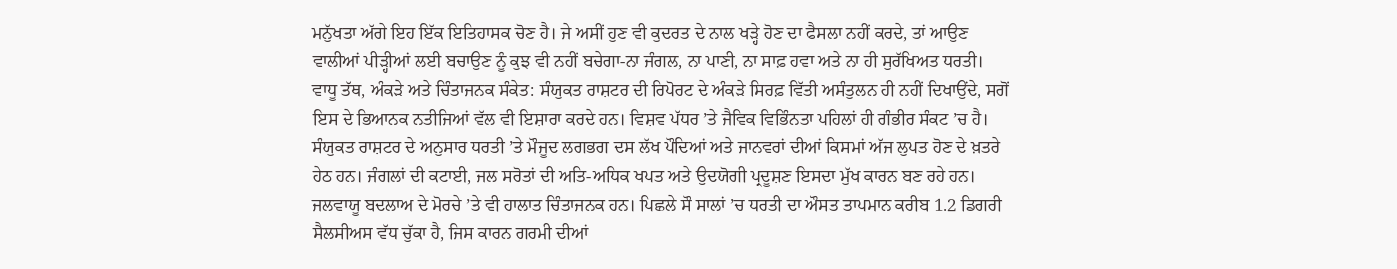ਮਨੁੱਖਤਾ ਅੱਗੇ ਇਹ ਇੱਕ ਇਤਿਹਾਸਕ ਚੋਣ ਹੈ। ਜੇ ਅਸੀਂ ਹੁਣ ਵੀ ਕੁਦਰਤ ਦੇ ਨਾਲ ਖੜ੍ਹੇ ਹੋਣ ਦਾ ਫੈਸਲਾ ਨਹੀਂ ਕਰਦੇ, ਤਾਂ ਆਉਣ ਵਾਲੀਆਂ ਪੀੜ੍ਹੀਆਂ ਲਈ ਬਚਾਉਣ ਨੂੰ ਕੁਝ ਵੀ ਨਹੀਂ ਬਚੇਗਾ-ਨਾ ਜੰਗਲ, ਨਾ ਪਾਣੀ, ਨਾ ਸਾਫ਼ ਹਵਾ ਅਤੇ ਨਾ ਹੀ ਸੁਰੱਖਿਅਤ ਧਰਤੀ।
ਵਾਧੂ ਤੱਥ, ਅੰਕੜੇ ਅਤੇ ਚਿੰਤਾਜਨਕ ਸੰਕੇਤ: ਸੰਯੁਕਤ ਰਾਸ਼ਟਰ ਦੀ ਰਿਪੋਰਟ ਦੇ ਅੰਕੜੇ ਸਿਰਫ਼ ਵਿੱਤੀ ਅਸੰਤੁਲਨ ਹੀ ਨਹੀਂ ਦਿਖਾਉਂਦੇ, ਸਗੋਂ ਇਸ ਦੇ ਭਿਆਨਕ ਨਤੀਜਿਆਂ ਵੱਲ ਵੀ ਇਸ਼ਾਰਾ ਕਰਦੇ ਹਨ। ਵਿਸ਼ਵ ਪੱਧਰ ’ਤੇ ਜੈਵਿਕ ਵਿਭਿੰਨਤਾ ਪਹਿਲਾਂ ਹੀ ਗੰਭੀਰ ਸੰਕਟ ’ਚ ਹੈ। ਸੰਯੁਕਤ ਰਾਸ਼ਟਰ ਦੇ ਅਨੁਸਾਰ ਧਰਤੀ ’ਤੇ ਮੌਜੂਦ ਲਗਭਗ ਦਸ ਲੱਖ ਪੌਦਿਆਂ ਅਤੇ ਜਾਨਵਰਾਂ ਦੀਆਂ ਕਿਸਮਾਂ ਅੱਜ ਲੁਪਤ ਹੋਣ ਦੇ ਖ਼ਤਰੇ ਹੇਠ ਹਨ। ਜੰਗਲਾਂ ਦੀ ਕਟਾਈ, ਜਲ ਸਰੋਤਾਂ ਦੀ ਅਤਿ-ਅਧਿਕ ਖਪਤ ਅਤੇ ਉਦਯੋਗੀ ਪ੍ਰਦੂਸ਼ਣ ਇਸਦਾ ਮੁੱਖ ਕਾਰਨ ਬਣ ਰਹੇ ਹਨ।
ਜਲਵਾਯੂ ਬਦਲਾਅ ਦੇ ਮੋਰਚੇ ’ਤੇ ਵੀ ਹਾਲਾਤ ਚਿੰਤਾਜਨਕ ਹਨ। ਪਿਛਲੇ ਸੌ ਸਾਲਾਂ ’ਚ ਧਰਤੀ ਦਾ ਔਸਤ ਤਾਪਮਾਨ ਕਰੀਬ 1.2 ਡਿਗਰੀ ਸੈਲਸੀਅਸ ਵੱਧ ਚੁੱਕਾ ਹੈ, ਜਿਸ ਕਾਰਨ ਗਰਮੀ ਦੀਆਂ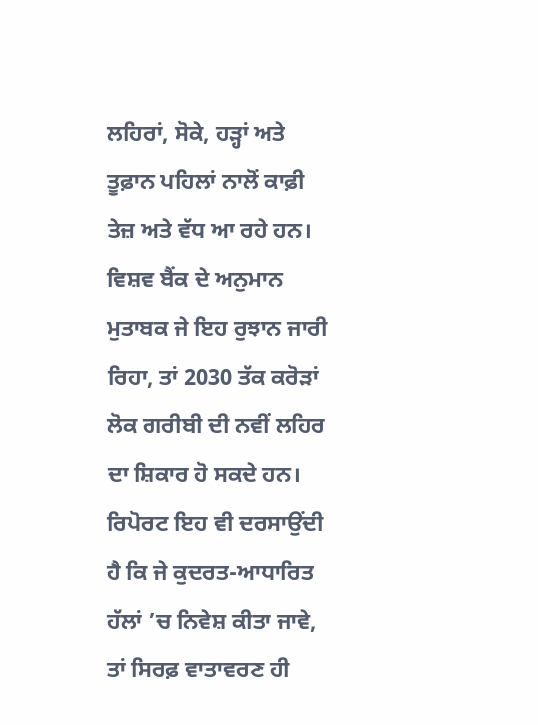ਲਹਿਰਾਂ, ਸੋਕੇ, ਹੜ੍ਹਾਂ ਅਤੇ ਤੂਫ਼ਾਨ ਪਹਿਲਾਂ ਨਾਲੋਂ ਕਾਫ਼ੀ ਤੇਜ਼ ਅਤੇ ਵੱਧ ਆ ਰਹੇ ਹਨ। ਵਿਸ਼ਵ ਬੈਂਕ ਦੇ ਅਨੁਮਾਨ ਮੁਤਾਬਕ ਜੇ ਇਹ ਰੁਝਾਨ ਜਾਰੀ ਰਿਹਾ, ਤਾਂ 2030 ਤੱਕ ਕਰੋੜਾਂ ਲੋਕ ਗਰੀਬੀ ਦੀ ਨਵੀਂ ਲਹਿਰ ਦਾ ਸ਼ਿਕਾਰ ਹੋ ਸਕਦੇ ਹਨ।
ਰਿਪੋਰਟ ਇਹ ਵੀ ਦਰਸਾਉਂਦੀ ਹੈ ਕਿ ਜੇ ਕੁਦਰਤ-ਆਧਾਰਿਤ ਹੱਲਾਂ ’ਚ ਨਿਵੇਸ਼ ਕੀਤਾ ਜਾਵੇ, ਤਾਂ ਸਿਰਫ਼ ਵਾਤਾਵਰਣ ਹੀ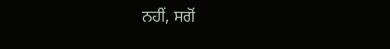ਨਹੀਂ, ਸਗੋਂ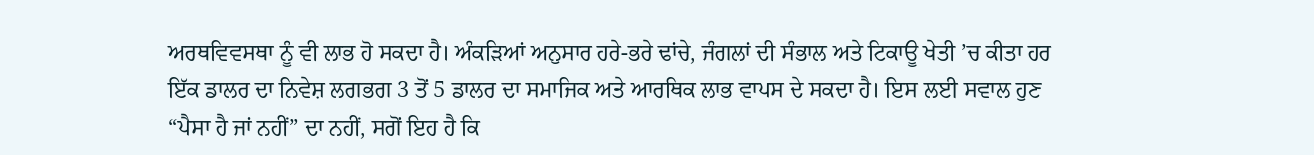ਅਰਥਵਿਵਸਥਾ ਨੂੰ ਵੀ ਲਾਭ ਹੋ ਸਕਦਾ ਹੈ। ਅੰਕੜਿਆਂ ਅਨੁਸਾਰ ਹਰੇ-ਭਰੇ ਢਾਂਚੇ, ਜੰਗਲਾਂ ਦੀ ਸੰਭਾਲ ਅਤੇ ਟਿਕਾਊ ਖੇਤੀ ’ਚ ਕੀਤਾ ਹਰ ਇੱਕ ਡਾਲਰ ਦਾ ਨਿਵੇਸ਼ ਲਗਭਗ 3 ਤੋਂ 5 ਡਾਲਰ ਦਾ ਸਮਾਜਿਕ ਅਤੇ ਆਰਥਿਕ ਲਾਭ ਵਾਪਸ ਦੇ ਸਕਦਾ ਹੈ। ਇਸ ਲਈ ਸਵਾਲ ਹੁਣ “ਪੈਸਾ ਹੈ ਜਾਂ ਨਹੀਂ” ਦਾ ਨਹੀਂ, ਸਗੋਂ ਇਹ ਹੈ ਕਿ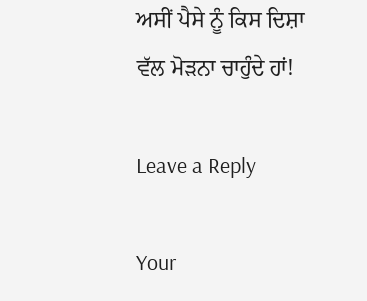ਅਸੀਂ ਪੈਸੇ ਨੂੰ ਕਿਸ ਦਿਸ਼ਾ ਵੱਲ ਮੋੜਨਾ ਚਾਹੁੰਦੇ ਹਾਂ!

Leave a Reply

Your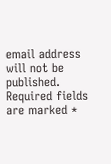email address will not be published. Required fields are marked *